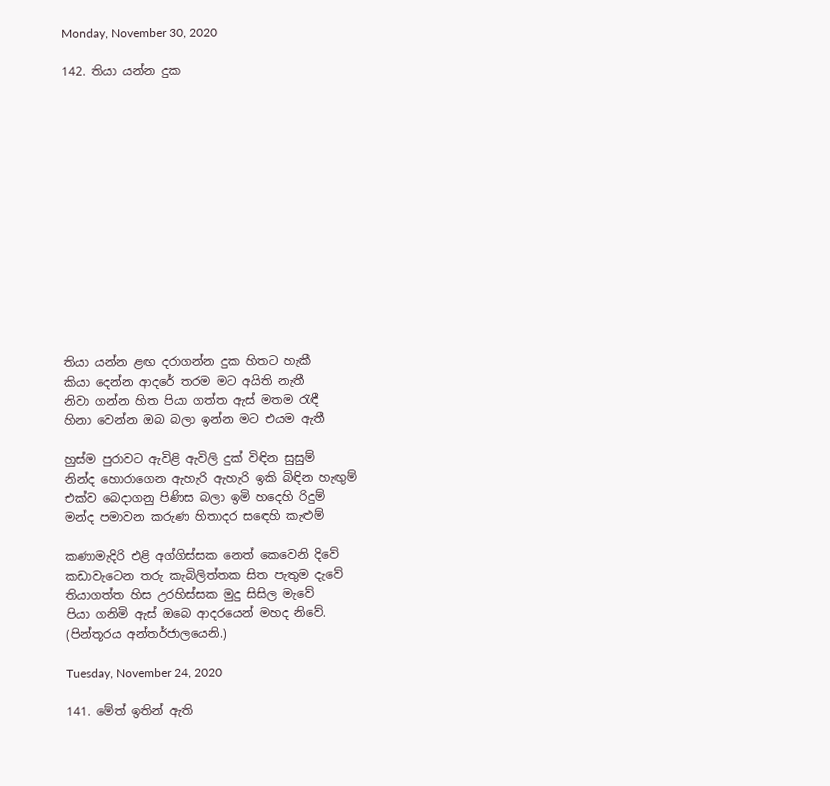Monday, November 30, 2020

142. තියා යන්න දුක














තියා යන්න ළඟ දරාගන්න දුක හිතට හැකී
කියා දෙන්න ආදරේ තරම මට අයිති නැතී
නිවා ගන්න හිත පියා ගත්ත ඇස් මතම රැඳී
හිනා වෙන්න ඔබ බලා ඉන්න මට එයම ඇතී

හුස්ම පුරාවට ඇවිළි ඇවිලි දුක් විඳින සුසුම්
නින්ද හොරාගෙන ඇහැරි ඇහැරි ඉකි බිඳින හැඟුම්
එක්ව බෙදාගනු පිණිස බලා ඉමි හදෙහි රිදුම්
මන්ද පමාවන කරුණ හිතාදර සඳෙහි කැළුම්

කණාමැදිරි එළි අග්ගිස්සක නෙත් කෙවෙනි දිවේ
කඩාවැටෙන තරු කැබිලිත්තක සිත පැතුම දැවේ
තියාගත්ත හිස උරහිස්සක මුදු සිසිල මැවේ
පියා ගනිමි ඇස් ඔබෙ ආදරයෙන් මහද නිවේ.
(පින්තූරය අන්තර්ජාලයෙනි.)

Tuesday, November 24, 2020

141. මේත් ඉතින් ඇති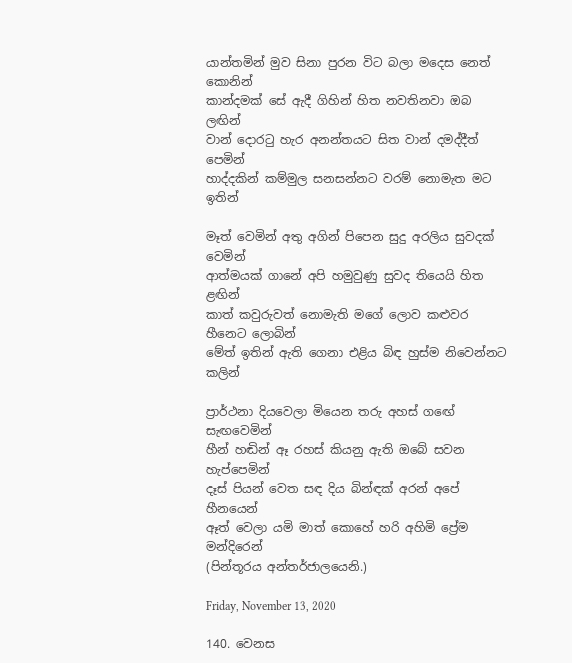යාන්තමින් මුව සිනා පුරන විට බලා මදෙස නෙත් කොනින්
කාන්දමක් සේ ඇදී ගිහින් හිත නවතිනවා ඔබ ලඟින්
වාන් දොරටු හැර අනන්තයට සිත වාන් දමද්දීත් පෙමින්
හාද්දකින් කම්මුල සනසන්නට වරම් නොමැත මට ඉතින්

මෑත් වෙමින් අතු අගින් පිපෙන සුදු අරලිය සුවදක් වෙමින්
ආත්මයක් ගානේ අපි හමුවුණු සුවද තියෙයි හිත ළඟින්
කාත් කවුරුවත් නොමැති මගේ ලොව කළුවර හීනෙට ලොබින්
මේත් ඉතින් ඇති ගෙනා එළිය බිඳ හුස්ම නිවෙන්නට කලින්

ප්‍රාර්ථනා දියවෙලා මියෙන තරු අහස් ගඟේ සැඟවෙමින්
හීන් හඬින් ඈ රහස් කියනු ඇති ඔබේ සවන හැප්පෙමින්
දෑස් පියන් වෙත සඳ දිය බින්ඳක් අරන් අපේ හීනයෙන්
ඈත් වෙලා යමි මාත් කොහේ හරි අහිමි ප්‍රේම මන්දිරෙන්
(පින්තූරය අන්තර්ජාලයෙනි.)

Friday, November 13, 2020

140. වෙනස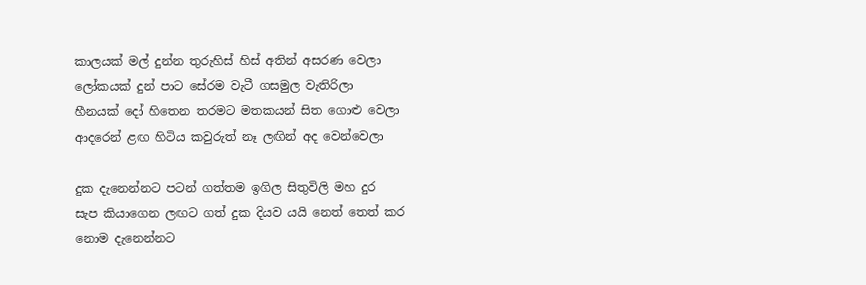කාලයක් මල් දුන්න තුරුහිස් හිස් අතින් අසරණ වෙලා
ලෝකයක් දුන් පාට සේරම වැටී ගසමුල වැතිරිලා
හීනයක් දෝ හිතෙන තරමට මතකයන් සිත ගොළු වෙලා
ආදරෙන් ළඟ හිටිය කවුරුත් නෑ ලඟින් අද වෙන්වෙලා

දුක දැනෙන්නට පටන් ගත්තම ඉගිල සිතුවිලි මහ දුර
සැප කියාගෙන ලඟට ගත් දුක දියව යයි නෙත් තෙත් කර
නොම දැනෙන්නට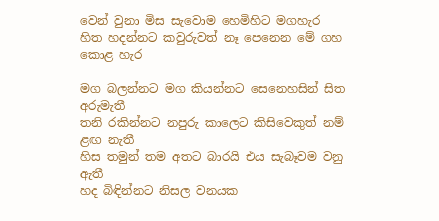වෙන් වුනා මිස සැවොම හෙමිහිට මගහැර
හිත හදන්නට කවුරුවත් නෑ පෙනෙන මේ ගහ කොළ හැර

මග බලන්නට මග කියන්නට සෙනෙහසින් සිත අරුමැතී
තනි රකින්නට නපුරු කාලෙට කිසිවෙකුත් නම් ළඟ නැතී
හිස තමුන් තම අතට බාරයි එය සැබෑවම වනු ඇතී
හද බිඳින්නට නිසල වනයක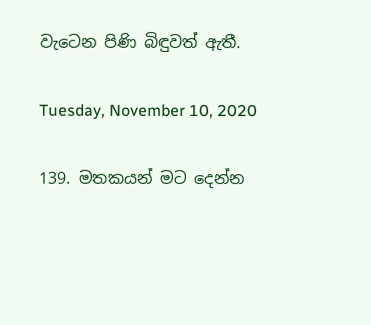වැටෙන පිණි බිඳුවත් ඇතී.

Tuesday, November 10, 2020

139. මතකයන් මට දෙන්න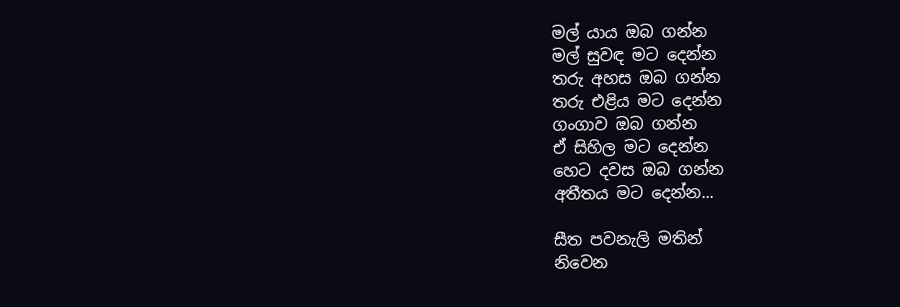මල් යාය ඔබ ගන්න
මල් සුවඳ මට දෙන්න
තරු අහස ඔබ ගන්න
තරු එළිය මට දෙන්න
ගංගාව ඔබ ගන්න
ඒ සිහිල මට දෙන්න
හෙට දවස ඔබ ගන්න
අතීතය මට දෙන්න...

සීත පවනැලි මතින්
නිවෙන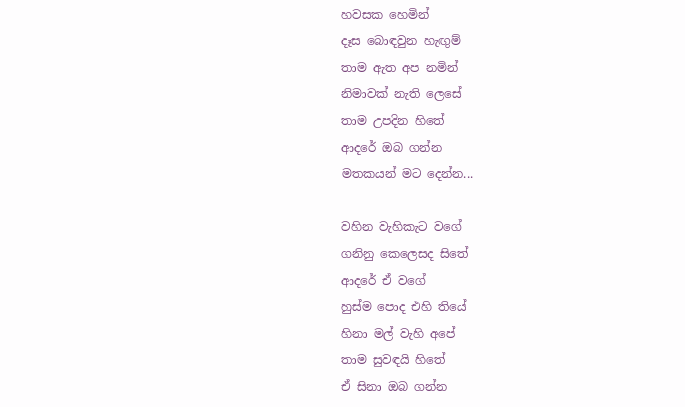හවසක හෙමින්
දෑස බොඳවුන හැඟුම්
තාම ඇත අප නමින්
නිමාවක් නැති ලෙසේ
තාම උපදින හිතේ
ආදරේ ඔබ ගන්න
මතකයන් මට දෙන්න...

වහින වැහිකැට වගේ
ගනිනු කෙලෙසද සිතේ
ආදරේ ඒ වගේ
හුස්ම පොද එහි තියේ
හිනා මල් වැහි අපේ
තාම සුවඳයි හිතේ
ඒ සිනා ඔබ ගන්න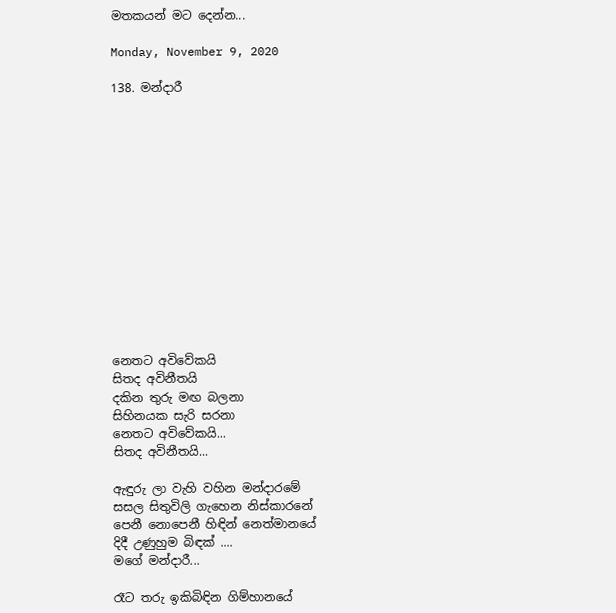මතකයන් මට දෙන්න...

Monday, November 9, 2020

138. මන්දාරී














නෙතට අවිවේකයි
සිතද අවිනීතයි
දකින තුරු මඟ බලනා
සිහිනයක සැරි සරනා
නෙතට අවිවේකයි...
සිතද අවිනීතයි...

ඇඳුරු ලා වැහි වහින මන්දාරමේ
සසල සිතුවිලි ගැහෙන නිස්කාරනේ
පෙනී නොපෙනී හිඳින් නෙත්මානයේ
දිදී උණුහුම බිඳක් ....
මගේ මන්දාරී...

රෑට තරු ඉකිබිඳින ගිම්හානයේ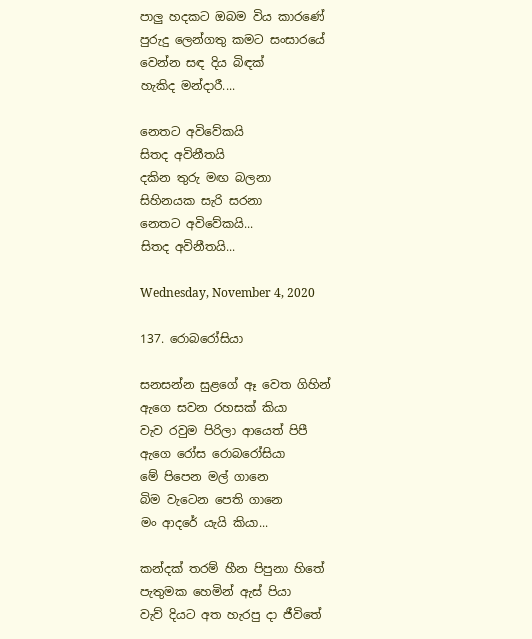පාලු හදකට ඔබම විය කාරණේ
පුරුදු ලෙන්ගතු කමට සංසාරයේ
වෙන්න සඳ දිය බිඳක්
හැකිද මන්දාරී....

නෙතට අවිවේකයි
සිතද අවිනීතයි
දකින තුරු මඟ බලනා
සිහිනයක සැරි සරනා
නෙතට අවිවේකයි...
සිතද අවිනීතයි...

Wednesday, November 4, 2020

137. රොබරෝසියා

සනසන්න සුළගේ ඈ වෙත ගිහින්
ඇගෙ සවන රහසක් කියා
වැව රවුම පිරිලා ආයෙත් පිපී
ඇගෙ රෝස රොබරෝසියා
මේ පිපෙන මල් ගානෙ
බිම වැටෙන පෙති ගානෙ
මං ආදරේ යැයි කියා...

කන්දක් තරම් හීන පිපුනා හිතේ
පැතුමක හෙමින් ඇස් පියා
වැව් දියට අත හැරපු දා ජීවිතේ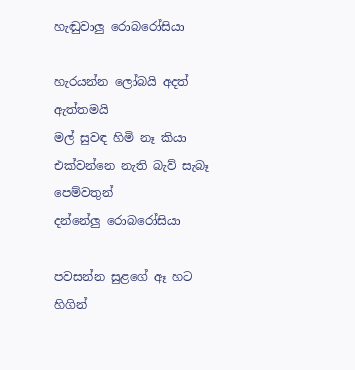හැඬුවාලු රොබරෝසියා

හැරයන්න ලෝබයි අදත් ඇත්තමයි
මල් සුවඳ හිමි නෑ කියා
එක්වන්නෙ නැති බැව් සැබෑ පෙම්වතුන්
දන්නේලු රොබරෝසියා

පවසන්න සුළගේ ඈ හට හිගින්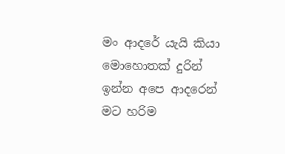මං ආදරේ යැයි කියා
මොහොතක් දුරින් ඉන්න අපෙ ආදරෙන්
මට හරිම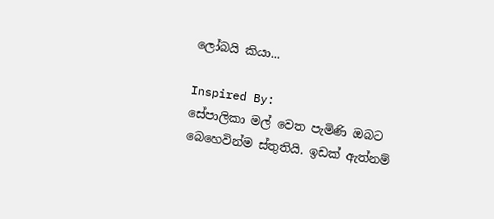ලෝබයි කියා...

Inspired By:
සේපාලිකා මල් වෙත පැමිණි ඔබට බෙහෙවින්ම ස්තුතියි. ඉඩක් ඇත්නම්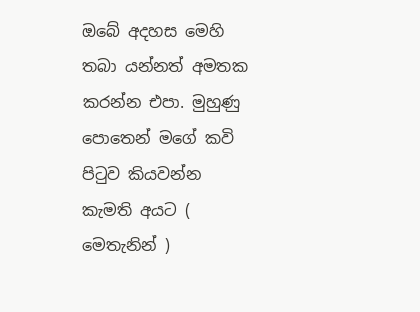ඔබේ අදහස මෙහි තබා යන්නත් අමතක කරන්න එපා. මුහුණු පොතෙන් මගේ කවි පිටුව කියවන්න කැමති අයට ( මෙතැනින් )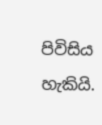පිවිසිය හැකියි.